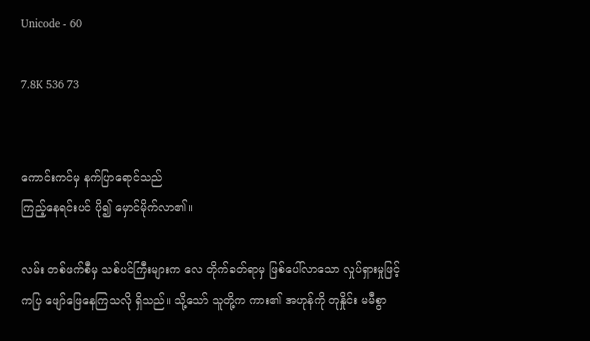Unicode - 60

7.8K 536 73


ကောင်းကင်မှ နက်ပြာရောင်သည်
ကြည့်နေရင်းပင် ပို၍ မှောင်မိုက်လာ၏။

လမ်း တစ်ဖက်စီမှ သစ်ပင်ကြီးများက လေ တိုက်ခတ်ရာမှ ဖြစ်ပေါ်လာသော လှုပ်ရှားမှုဖြင့် ကပြ ဖျော်ဖြေနေကြသလို ရှိသည်။ သို့သော် သူတို့က ကား၏ အဟုန်ကို တုနှိုင်း မမီစွာ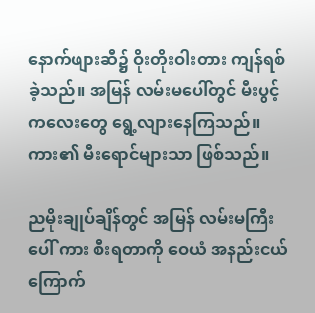နောက်ဖျားဆီ၌ ဝိုးတိုးဝါးတား ကျန်ရစ်ခဲ့သည်။ အမြန် လမ်းမပေါ်တွင် မီးပွင့်ကလေးတွေ ရွေ့လျားနေကြသည်။ ကား၏ မီးရောင်များသာ ဖြစ်သည်။

ညမိုးချုပ်ချိန်တွင် အမြန် လမ်းမကြီးပေါ် ကား စီးရတာကို ဝေယံ အနည်းငယ် ကြောက်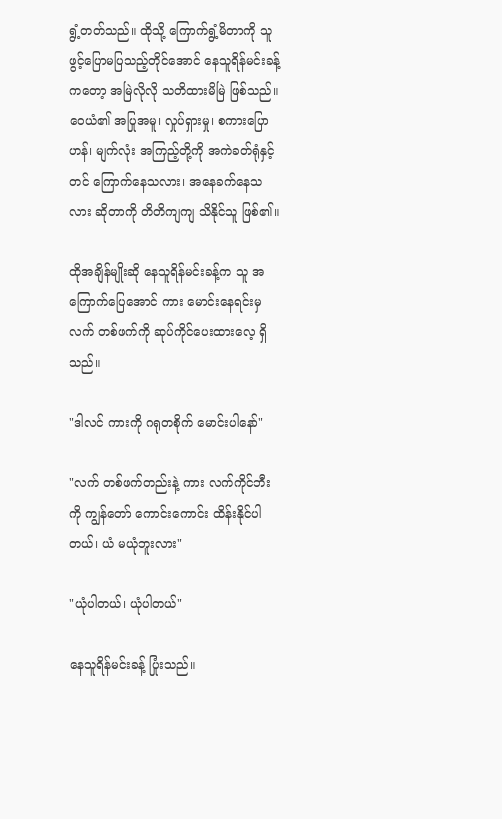ရွံ့တတ်သည်။ ထိုသို့ ကြောက်ရွံ့မိတာကို သူ ဖွင့်ပြောမပြသည့်တိုင်အောင် နေသူရိန်မင်းခန့်ကတော့ အမြဲလိုလို သတိထားမိမြဲ ဖြစ်သည်။ ဝေယံ၏ အပြုအမူ၊ လှုပ်ရှားမှု၊ စကားပြောဟန်၊ မျက်လုံး အကြည့်တို့ကို အကဲခတ်ရုံနှင့်တင် ကြောက်နေသလား၊ အနေခက်နေသလား ဆိုတာကို တိတိကျကျ သိနိုင်သူ ဖြစ်၏။

ထိုအချိန်မျိုးဆို နေသူရိန်မင်းခန့်က သူ အကြောက်ပြေအောင် ကား မောင်းနေရင်းမှ လက် တစ်ဖက်ကို ဆုပ်ကိုင်ပေးထားလေ့ ရှိသည်။

"ဒါလင် ကားကို ဂရုတစိုက် မောင်းပါနော်"

"လက် တစ်ဖက်တည်းနဲ့ ကား လက်ကိုင်ဘီးကို ကျွန်တော် ကောင်းကောင်း ထိန်းနိုင်ပါတယ်၊ ယံ မယုံဘူးလား"

"ယုံပါတယ်၊ ယုံပါတယ်"

နေသူရိန်မင်းခန့် ပြုံးသည်။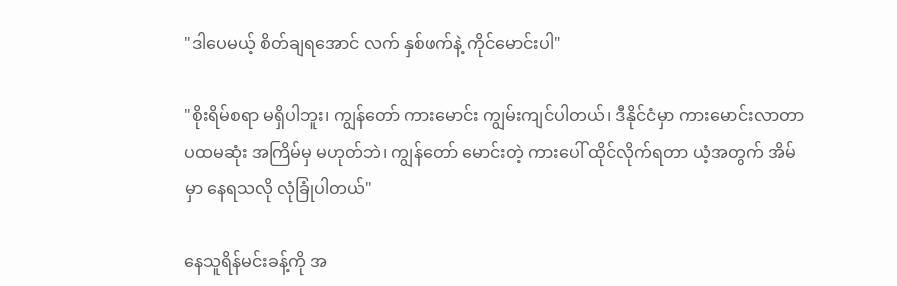"ဒါပေမယ့် စိတ်ချရအောင် လက် နှစ်ဖက်နဲ့ ကိုင်မောင်းပါ"

"စိုးရိမ်စရာ မရှိပါဘူး၊ ကျွန်တော် ကားမောင်း ကျွမ်းကျင်ပါတယ်၊ ဒီနိုင်ငံမှာ ကားမောင်းလာတာ ပထမဆုံး အကြိမ်မှ မဟုတ်ဘဲ၊ ကျွန်တော် မောင်းတဲ့ ကားပေါ် ထိုင်လိုက်ရတာ ယံ့အတွက် အိမ်မှာ နေရသလို လုံခြုံပါတယ်"

နေသူရိန်မင်းခန့်ကို အ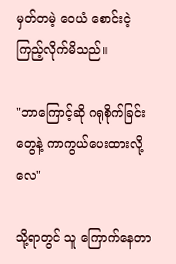မှတ်တမဲ့ ဝေယံ စောင်းငဲ့ ကြည့်လိုက်မိသည်။

"ဘာကြောင့်ဆို ဂရုစိုက်ခြင်းတွေနဲ့ ကာကွယ်ပေးထားလို့လေ"

သို့ရာတွင် သူ ကြောက်နေတာ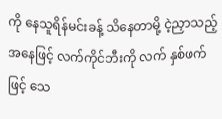ကို နေသူရိန်မင်းခန့် သိနေတာမို့ ငဲ့ညှာသည့်အနေဖြင့် လက်ကိုင်ဘီးကို လက် နှစ်ဖက်ဖြင့် သေ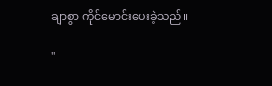ချာစွာ ကိုင်မောင်းပေးခဲ့သည်။

"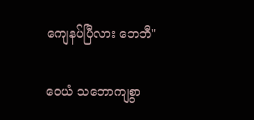ကျေနပ်ပြီလား ဘေဘီ"

ဝေယံ သဘောကျစွာ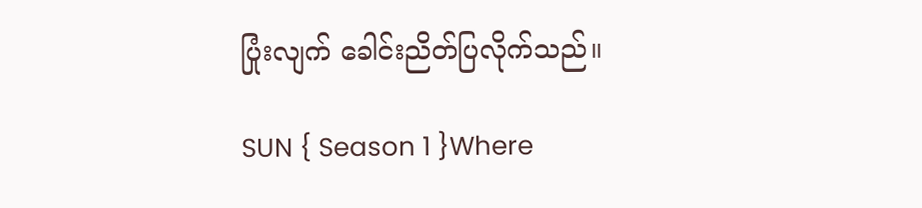ပြုံးလျက် ခေါင်းညိတ်ပြလိုက်သည်။

SUN { Season 1 }Where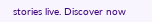stories live. Discover now